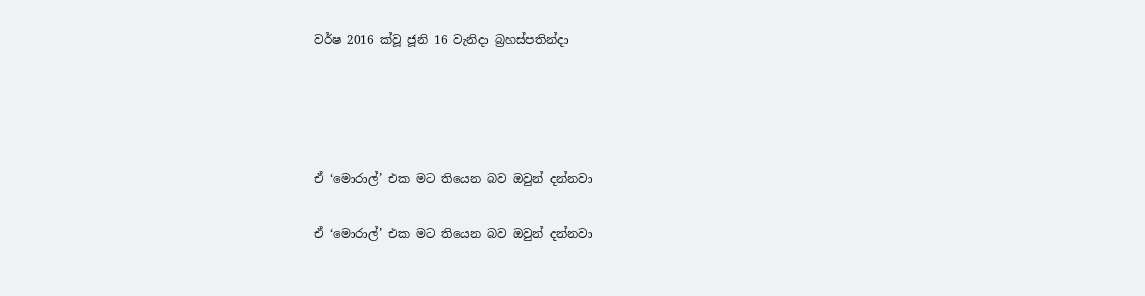වර්ෂ 2016 ක්වූ ජූනි 16 වැනිදා බ්‍රහස්පතින්දා




ඒ ‘මොරාල්’ එක මට තියෙන බව ඔවුන් දන්නවා

ඒ ‘මොරාල්’ එක මට තියෙන බව ඔවුන් දන්නවා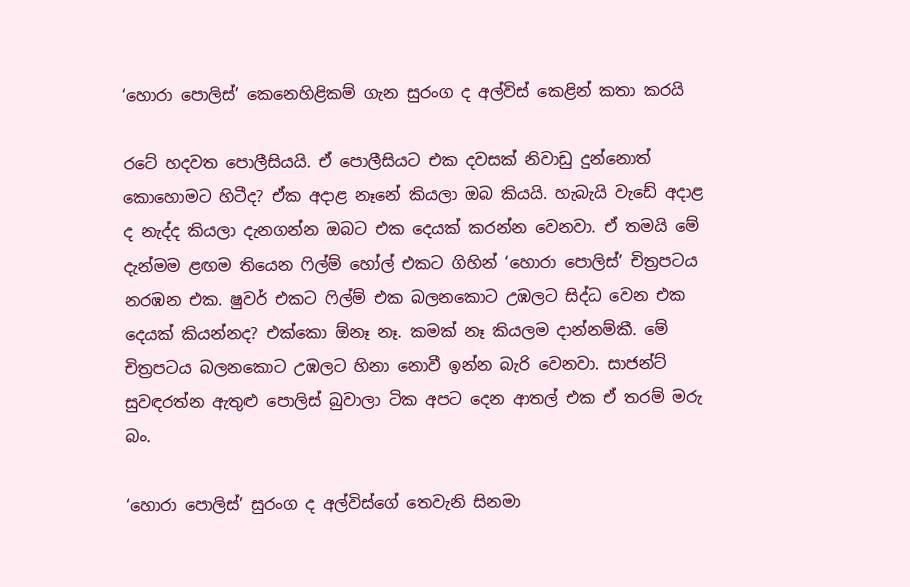‘හොරා පොලිස්’ කෙනෙහිළිකම් ගැන සුරංග ද අල්විස් කෙළින් කතා කරයි

රටේ හදවත පොලීසියයි. ඒ පොලීසියට එක දවසක් නිවාඩු දුන්නොත් කොහොමට හිටීද? ඒක අදාළ නෑනේ කියලා ඔබ කියයි. හැබැයි වැඩේ අදාළ ද නැද්ද කියලා දැනගන්න ඔබට එක දෙයක් කරන්න වෙනවා. ඒ තමයි මේ දැන්මම ළඟම තියෙන ෆිල්ම් හෝල් එකට ගිහින් ‘හොරා පොලිස්’ චිත්‍රපටය නරඹන එක. ෂුවර් එකට ෆිල්ම් එක බලනකොට උඹලට සිද්ධ වෙන එක දෙයක් කියන්නද? එක්කො ඕනෑ නෑ. කමක් නෑ කියලම දාන්නම්කී. මේ චිත්‍රපටය බලනකොට උඹලට හිනා නොවී ඉන්න බැරි වෙනවා. සාජන්ට් සුවඳරත්න ඇතුළු පොලිස් බුවාලා ටික අපට දෙන ආතල් එක ඒ තරම් මරු බං.

‘හොරා පොලිස්’ සුරංග ද අල්විස්ගේ තෙවැනි සිනමා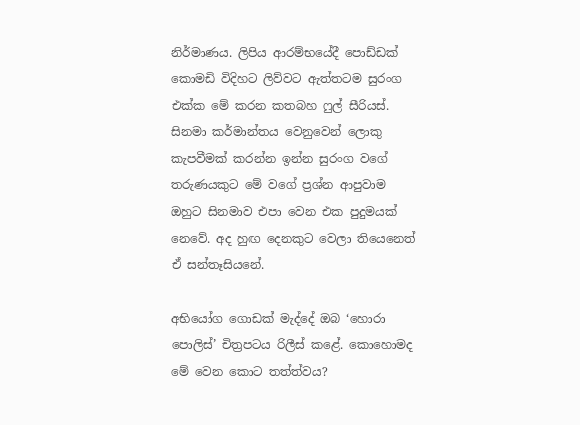නිර්මාණය. ලිපිය ආරම්භයේදී පොඩ්ඩක් කොමඩි විදිහට ලිව්වට ඇත්තටම සුරංග එක්ක මේ කරන කතබහ ෆුල් සීරියස්. සිනමා කර්මාන්තය වෙනුවෙන් ලොකු කැපවීමක් කරන්න ඉන්න සුරංග වගේ තරුණයකුට මේ වගේ ප්‍රශ්න ආපුවාම ඔහුට සිනමාව එපා වෙන එක පුදුමයක් නෙවේ. අද හුඟ දෙනකුට වෙලා තියෙනෙත් ඒ සන්තෑසියනේ.

අභියෝග ගොඩක් මැද්දේ ඔබ ‘හොරා පොලිස්’ චිත්‍රපටය රිලීස් කළේ. කොහොමද මේ වෙන කොට තත්ත්වය?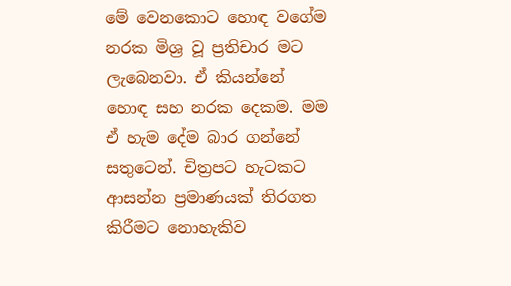මේ වෙනකොට හොඳ වගේම නරක මිශ්‍ර වූ ප්‍රතිචාර මට ලැබෙනවා. ඒ කියන්නේ හොඳ සහ නරක දෙකම. මම ඒ හැම දේම බාර ගන්නේ සතුටෙන්. චිත්‍රපට හැටකට ආසන්න ප්‍රමාණයක් තිරගත කිරීමට නොහැකිව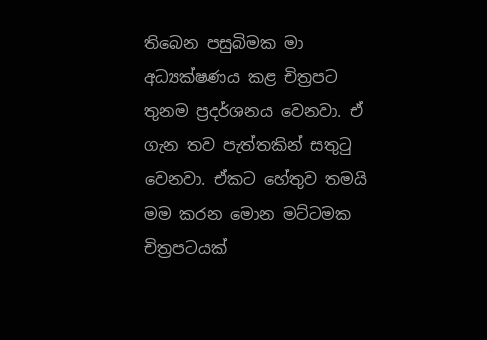තිබෙන පසුබිමක මා අධ්‍යක්ෂණය කළ චිත්‍රපට තුනම ප්‍රදර්ශනය වෙනවා. ඒ ගැන තව පැත්තකින් සතුටු වෙනවා. ඒකට හේතුව තමයි මම කරන මොන මට්ටමක චිත්‍රපටයක්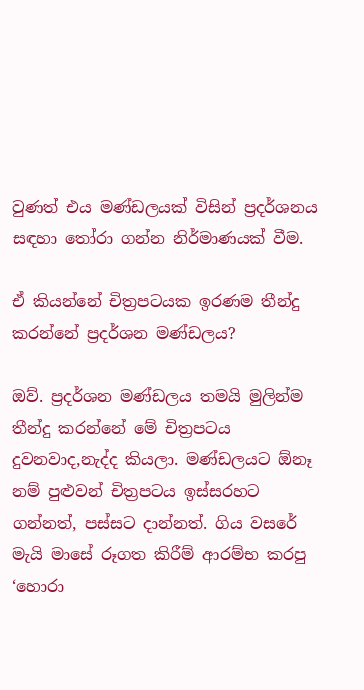වුණත් එය මණ්ඩලයක් විසින් ප්‍රදර්ශනය සඳහා තෝරා ගන්න නිර්මාණයක් වීම.

ඒ කියන්නේ චිත්‍රපටයක ඉරණම තීන්දු කරන්නේ ප්‍රදර්ශන මණ්ඩලය?

ඔව්. ප්‍රදර්ශන මණ්ඩලය තමයි මුලින්ම තීන්දු කරන්නේ මේ චිත්‍රපටය දුවනවාද,නැද්ද කියලා. මණ්ඩලයට ඕනෑ නම් පුළුවන් චිත්‍රපටය ඉස්සරහට ගන්නත්, පස්සට දාන්නත්. ගිය වසරේ මැයි මාසේ රූගත කිරීම් ආරම්භ කරපු ‘හොරා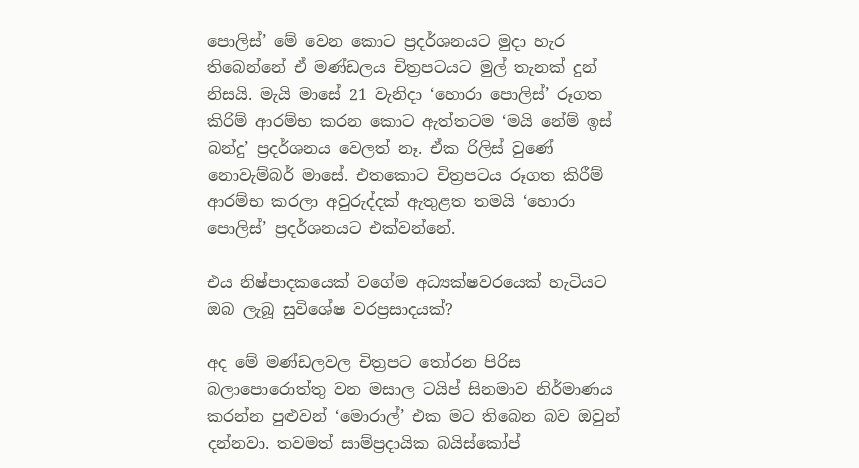පොලිස්’ මේ වෙන කොට ප්‍රදර්ශනයට මුදා හැර තිබෙන්නේ ඒ මණ්ඩලය චිත්‍රපටයට මුල් තැනක් දුන් නිසයි. මැයි මාසේ 21 වැනිදා ‘හොරා පොලිස්’ රූගත කිරිම් ආරම්භ කරන කොට ඇත්තටම ‘මයි නේම් ඉස් බන්දු’ ප්‍රදර්ශනය වෙලත් නෑ. ඒක රිලිස් වුණේ නොවැම්බර් මාසේ. එතකොට චිත්‍රපටය රූගත කිරීම් ආරම්භ කරලා අවුරුද්දක් ඇතුළත තමයි ‘හොරා පොලිස්’ ප්‍රදර්ශනයට එක්වන්නේ.

එය නිෂ්පාදකයෙක් වගේම අධ්‍යක්ෂවරයෙක් හැටියට ඔබ ලැබූ සුවිශේෂ වරප්‍රසාදයක්?

අද මේ මණ්ඩලවල චිත්‍රපට තෝරන පිරිස බලාපොරොත්තු වන මසාල ටයිප් සිනමාව නිර්මාණය කරන්න පුළුවන් ‘මොරාල්’ එක මට තිබෙන බව ඔවුන් දන්නවා. තවමත් සාම්ප්‍රදායික බයිස්කෝප්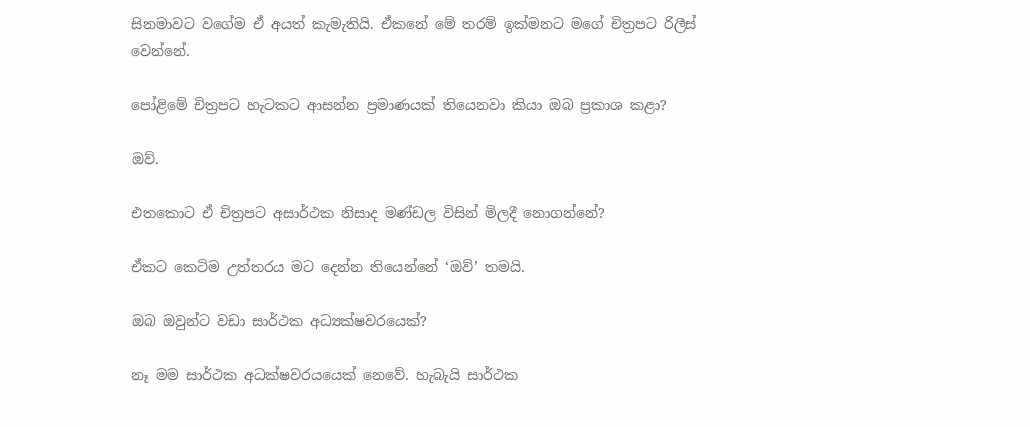සිනමාවට වගේම ඒ අයත් කැමැතියි. ඒකනේ මේ තරම් ඉක්මනට මගේ චිත්‍රපට රිලීස් වෙන්නේ.

පෝළිමේ චිත්‍රපට හැටකට ආසන්න ප්‍රමාණයක් තියෙනවා කියා ඔබ ප්‍රකාශ කළා?

ඔව්.

එතකොට ඒ චිත්‍රපට අසාර්ථක නිසාද මණ්ඩල විසින් මිලදී නොගන්නේ?

ඒකට කෙටිම උත්තරය මට දෙන්න තියෙන්නේ ‘ඔව්’ තමයි.

ඔබ ඔවුන්ට වඩා සාර්ථක අධ්‍යක්ෂවරයෙක්?

නෑ මම සාර්ථක අධක්ෂවරයයෙක් නෙවේ. හැබැයි සාර්ථක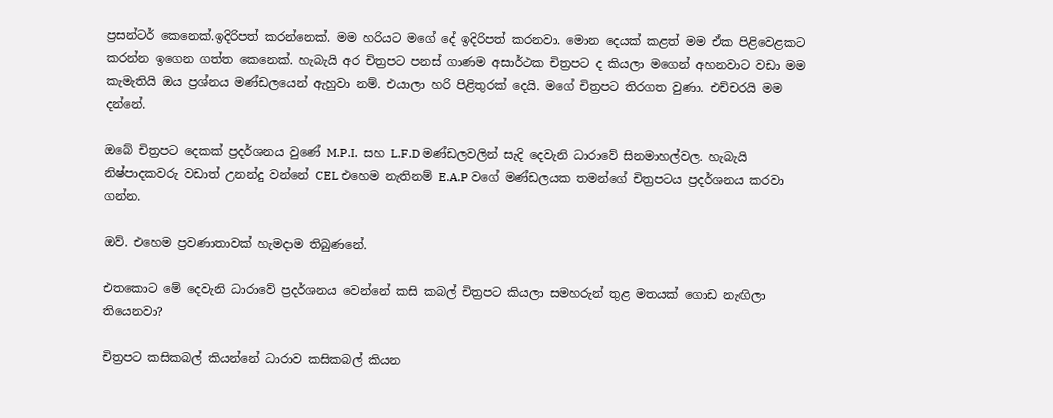ප්‍රසන්ටර් කෙනෙක්.ඉදිරිපත් කරන්නෙක්. මම හරියට මගේ දේ ඉදිරිපත් කරනවා. මොන දෙයක් කළත් මම ඒක පිළිවෙළකට කරන්න ඉගෙන ගත්ත කෙනෙක්. හැබැයි අර චිත්‍රපට පනස් ගාණම අසාර්ථක චිත්‍රපට ද කියලා මගෙන් අහනවාට වඩා මම කැමැතියි ඔය ප්‍රශ්නය මණ්ඩලයෙන් ඇහුවා නම්. එයාලා හරි පිළිතුරක් දෙයි. මගේ චිත්‍රපට තිරගත වුණා. එච්චරයි මම දන්නේ.

ඔබේ චිත්‍රපට දෙකක් ප්‍රදර්ශනය වුණේ M.P.I.  සහ L.F.D මණ්ඩලවලින් සැදි දෙවැනි ධාරාවේ සිනමාහල්වල. හැබැයි නිෂ්පාදකවරු වඩාත් උනන්දු වන්නේ CEL එහෙම නැතිනම් E.A.P වගේ මණ්ඩලයක තමන්ගේ චිත්‍රපටය ප්‍රදර්ශනය කරවා ගන්න.

ඔව්. එහෙම ප්‍රවණාතාවක් හැමදාම තිබුණනේ.

එතකොට මේ දෙවැනි ධාරාවේ ප්‍රදර්ශනය වෙන්නේ කසි කබල් චිත්‍රපට කියලා සමහරුන් තුළ මතයක් ගොඩ නැඟිලා තියෙනවා?

චිත්‍රපට කසිකබල් කියන්නේ ධාරාව කසිකබල් කියන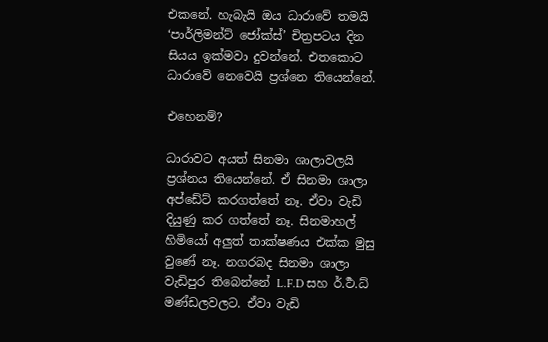එකනේ. හැබැයි ඔය ධාරාවේ තමයි ‘පාර්ලිමන්ට් ජෝක්ස්’ චිත්‍රපටය දින සියය ඉක්මවා දුවන්නේ. එතකොට ධාරාවේ නෙවෙයි ප්‍රශ්නෙ තියෙන්නේ.

එහෙනම්?

ධාරාවට අයත් සිනමා ශාලාවලයි ප්‍රශ්නය තියෙන්නේ. ඒ සිනමා ශාලා අප්ඩේට් කරගත්තේ නෑ. ඒවා වැඩි දියුණු කර ගත්තේ නෑ. සිනමාහල් හිමියෝ අලුත් තාක්ෂණය එක්ක මුසු වුණේ නෑ. නගරබද සිනමා ශාලා වැඩිපුර තිබෙන්නේ L.F.D සහ ර්.ර්‍ථ.ධ් මණ්ඩලවලට. ඒවා වැඩි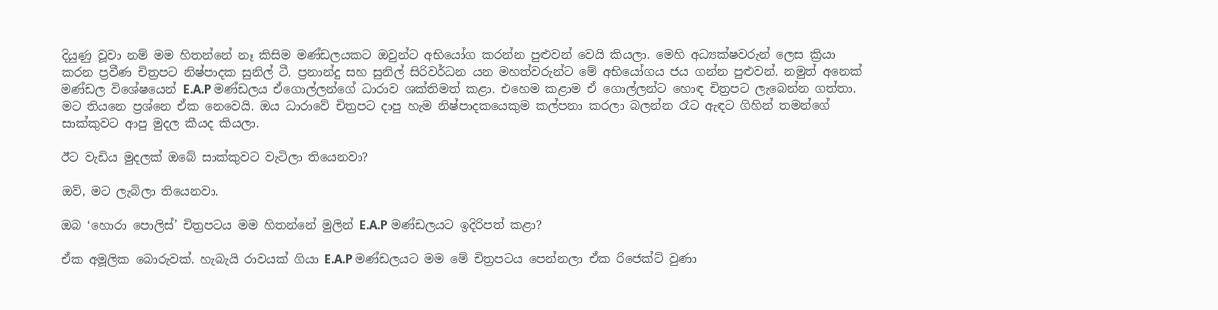දියුණු වූවා නම් මම හිතන්නේ නෑ කිසිම මණ්ඩලයකට ඔවුන්ට අභියෝග කරන්න පුළුවන් වෙයි කියලා. මෙහි අධ්‍යක්ෂවරුන් ලෙස ක්‍රියා කරන ප්‍රවීණ චිත්‍රපට නිෂ්පාදක සුනිල් ටී. ප්‍රනාන්දු සහ සුනිල් සිරිවර්ධන යන මහත්වරුන්ට මේ අභියෝගය ජය ගන්න පුළුවන්. නමුත් අනෙක් මණ්ඩල විශේෂයෙන් E.A.P මණ්ඩලය ඒගොල්ලන්ගේ ධාරාව ශක්තිමත් කළා. එහෙම කළාම ඒ ගොල්ලන්ට හොඳ චිත්‍රපට ලැබෙන්න ගත්තා. මට තියනෙ ප්‍රශ්නෙ ඒක නෙවෙයි. ඔය ධාරාවේ චිත්‍රපට දාපු හැම නිෂ්පාදකයෙකුම කල්පනා කරලා බලන්න රෑට ඇඳට ගිහින් තමන්ගේ සාක්කුවට ආපු මුදල කීයද කියලා.

ඊට වැඩිය මුදලක් ඔබේ සාක්කුවට වැටිලා තියෙනවා?

ඔව්, මට ලැබිලා තියෙනවා.

ඔබ ‘හොරා පොලිස්’ චිත්‍රපටය මම හිතන්නේ මුලින් E.A.P මණ්ඩලයට ඉදිරිපත් කළා?

ඒක අමූලික බොරුවක්. හැබැයි රාවයක් ගියා E.A.P මණ්ඩලයට මම මේ චිත්‍රපටය පෙන්නලා ඒක රිජෙක්ට් වුණා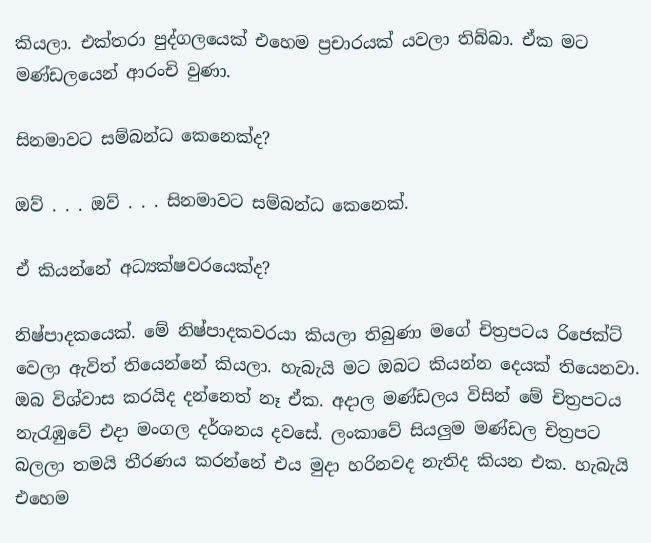කියලා. එක්තරා පුද්ගලයෙක් එහෙම ප්‍රචාරයක් යවලා තිබ්බා. ඒක මට මණ්ඩලයෙන් ආරංචි වුණා.

සිනමාවට සම්බන්ධ කෙනෙක්ද?

ඔව් . . . ඔව් . . . සිනමාවට සම්බන්ධ කෙනෙක්.

ඒ කියන්නේ අධ්‍යක්ෂවරයෙක්ද?

නිෂ්පාදකයෙක්. මේ නිෂ්පාදකවරයා කියලා තිබුණා මගේ චිත්‍රපටය රිජෙක්ට් වෙලා ඇවිත් තියෙන්නේ කියලා. හැබැයි මට ඔබට කියන්න දෙයක් තියෙනවා. ඔබ විශ්වාස කරයිද දන්නෙත් නෑ ඒක. අදාල මණ්ඩලය විසින් මේ චිත්‍රපටය නැරැඹුවේ එදා මංගල දර්ශනය දවසේ. ලංකාවේ සියලුම මණ්ඩල චිත්‍රපට බලලා තමයි තීරණය කරන්නේ එය මුදා හරිනවද නැතිද කියන එක. හැබැයි එහෙම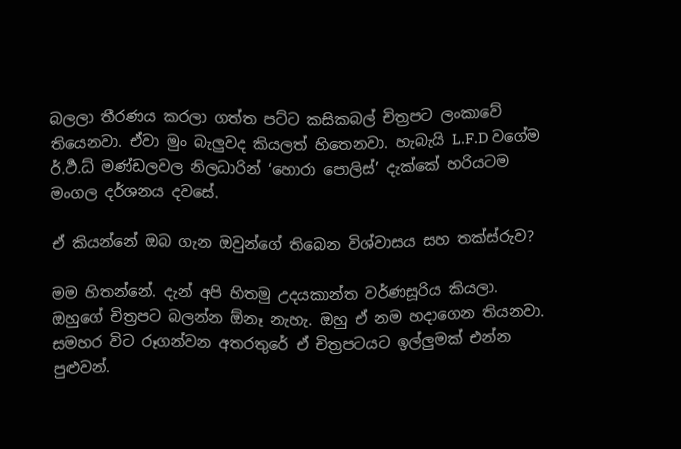බලලා තීරණය කරලා ගත්ත පට්ට කසිකබල් චිත්‍රපට ලංකාවේ තියෙනවා. ඒවා මුං බැලුවද කියලත් හිතෙනවා. හැබැයි L.F.D වගේම ර්.ර්‍ථ.ධ් මණ්ඩලවල නිලධාරින් ‘හොරා පොලිස්’ දැක්කේ හරියටම මංගල දර්ශනය දවසේ.

ඒ කියන්නේ ඔබ ගැන ඔවුන්ගේ තිබෙන විශ්වාසය සහ තක්ස්රුව?

මම හිතන්නේ. දැන් අපි හිතමු උදයකාන්ත වර්ණසූරිය කියලා. ඔහුගේ චිත්‍රපට බලන්න ඕනෑ නැහැ. ඔහු ඒ නම හදාගෙන තියනවා. සමහර විට රූගන්වන අතරතුරේ ඒ චිත්‍රපටයට ඉල්ලුමක් එන්න පුළුවන්.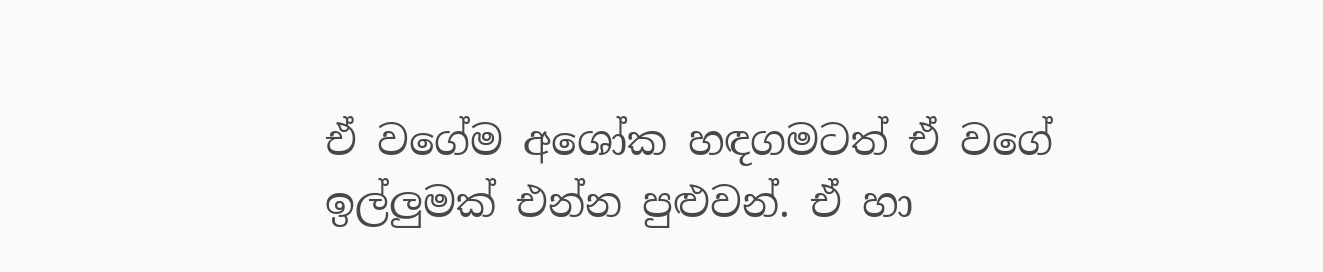ඒ වගේම අශෝක හඳගමටත් ඒ වගේ ඉල්ලුමක් එන්න පුළුවන්. ඒ හා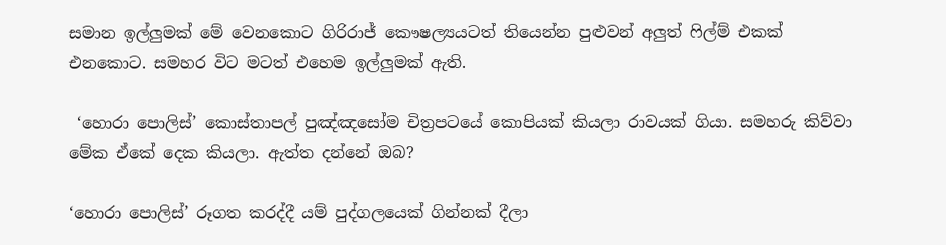සමාන ඉල්ලුමක් මේ වෙනකොට ගිරිරාජ් කෞෂල්‍යයටත් තියෙන්න පුළුවන් අලුත් ෆිල්ම් එකක් එනකොට. සමහර විට මටත් එහෙම ඉල්ලුමක් ඇති.

 ‘හොරා පොලිස්’ කොස්තාපල් පුඤ්ඤසෝම චිත්‍රපටයේ කොපියක් කියලා රාවයක් ගියා. සමහරු කිව්වා මේක ඒකේ දෙක කියලා. ඇත්ත දන්නේ ඔබ?

‘හොරා පොලිස්’ රූගත කරද්දී යම් පුද්ගලයෙක් ගින්නක් දීලා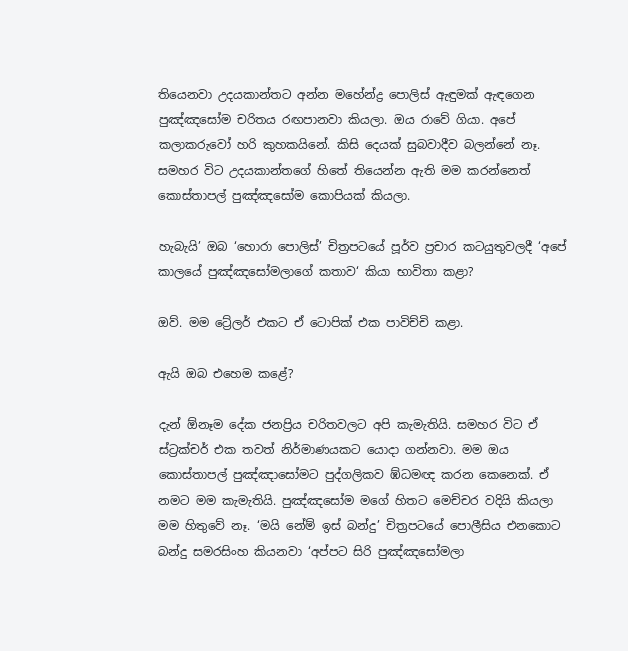තියෙනවා උදයකාන්තට අන්න මහේන්ද්‍ර පොලිස් ඇඳුමක් ඇඳගෙන පුඤ්ඤසෝම චරිතය රඟපානවා කියලා. ඔය රාවේ ගියා. අපේ කලාකරුවෝ හරි කුහකයිනේ. කිසි දෙයක් සුබවාදීව බලන්නේ නෑ. සමහර විට උදයකාන්තගේ හිතේ තියෙන්න ඇති මම කරන්නෙත් කොස්තාපල් පුඤ්ඤසෝම කොපියක් කියලා.

හැබැයි’ ඔබ ‘හොරා පොලිස්’ චිත්‍රපටයේ පූර්ව ප්‍රචාර කටයුතුවලදී ‘අපේ කාලයේ පුඤ්ඤසෝමලාගේ කතාව‘ කියා භාවිතා කළා?

ඔව්. මම ට්‍රේලර් එකට ඒ ටොපික් එක පාවිච්චි කළා.

ඇයි ඔබ එහෙම කළේ?

දැන් ඕනෑම දේක ජනප්‍රිය චරිතවලට අපි කැමැතියි. සමහර විට ඒ ස්ට්‍රක්චර් එක තවත් නිර්මාණයකට යොදා ගන්නවා. මම ඔය කොස්තාපල් පුඤ්ඤාසෝමට පුද්ගලිකව ඹ්ධමඥ කරන කෙනෙක්. ඒ නමට මම කැමැතියි. පුඤ්ඤසෝම මගේ හිතට මෙච්චර වදියි කියලා මම හිතුවේ නෑ. ‘මයි නේම් ඉස් බන්දු’ චිත්‍රපටයේ පොලීසිය එනකොට බන්දු සමරසිංහ කියනවා ‘අප්පට සිරි පුඤ්ඤසෝමලා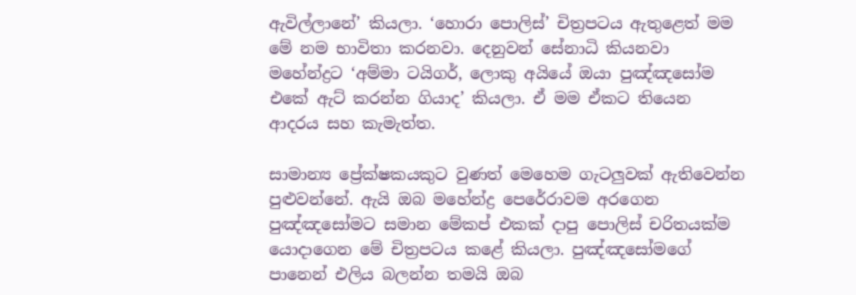ඇවිල්ලානේ’ කියලා. ‘හොරා පොලිස්’ චිත්‍රපටය ඇතුළෙත් මම මේ නම භාවිතා කරනවා. දෙනුවන් සේනාධි කියනවා මහේන්ද්‍රට ‘අම්මා ටයිගර්, ලොකු අයියේ ඔයා පුඤ්ඤසෝම එකේ ඇට් කරන්න ගියාද’ කියලා. ඒ මම ඒකට තියෙන ආදරය සහ කැමැත්ත.

සාමාන්‍ය ප්‍රේක්ෂකයකුට වුණත් මෙහෙම ගැටලුවක් ඇතිවෙන්න පුළුවන්නේ. ඇයි ඔබ මහේන්ද්‍ර පෙරේරාවම අරගෙන පුඤ්ඤසෝමට සමාන මේකප් එකක් දාපු පොලිස් චරිතයක්ම යොදාගෙන මේ චිත්‍රපටය කළේ කියලා. පුඤ්ඤසෝමගේ පානෙන් එලිය බලන්න තමයි ඔබ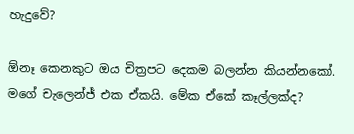හැදුවේ?

ඕනෑ කෙනකුට ඔය චිත්‍රපට දෙකම බලන්න කියන්නකෝ. මගේ චැලෙන්ජ් එක ඒකයි. මේක ඒකේ කෑල්ලක්ද?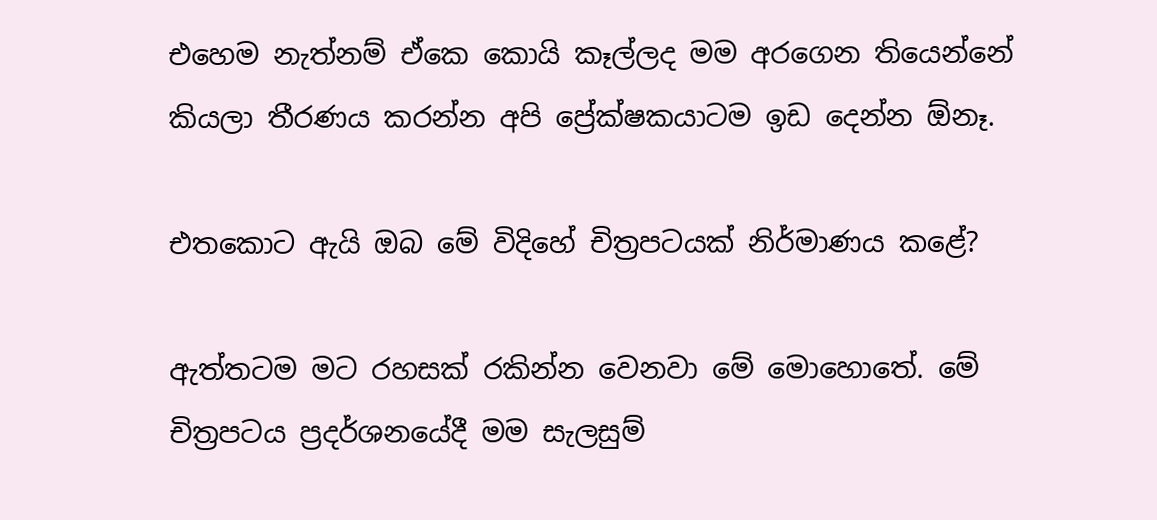එහෙම නැත්නම් ඒකෙ කොයි කෑල්ලද මම අරගෙන තියෙන්නේ කියලා තීරණය කරන්න අපි ප්‍රේක්ෂකයාටම ඉඩ දෙන්න ඕනෑ.

එතකොට ඇයි ඔබ මේ විදිහේ චිත්‍රපටයක් නිර්මාණය කළේ?

ඇත්තටම මට රහසක් රකින්න වෙනවා මේ මොහොතේ. මේ චිත්‍රපටය ප්‍රදර්ශනයේදී මම සැලසුම්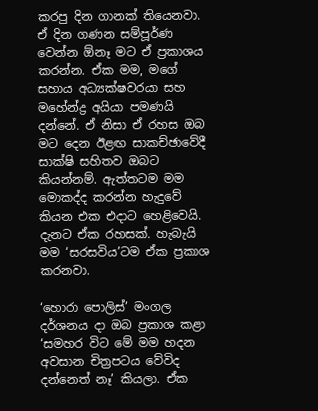කරපු දින ගානක් තියෙනවා. ඒ දින ගණන සම්පූර්ණ වෙන්න ඕනෑ මට ඒ ප්‍රකාශය කරන්න. ඒක මම, මගේ සහාය අධ්‍යක්ෂවරයා සහ මහේන්ද්‍ර අයියා පමණයි දන්නේ. ඒ නිසා ඒ රහස ඔබ මට දෙන ඊළඟ සාකච්ඡාවේදී සාක්ෂි සහිතව ඔබට කියන්නම්. ඇත්තටම මම මොකද්ද කරන්න හැදුවේ කියන එක එදාට හෙළිවෙයි. දැනට ඒක රහසක්. හැබැයි මම ‘සරසවිය’ටම ඒක ප්‍රකාශ කරනවා.

‘හොරා පොලිස්’ මංගල දර්ශනය දා ඔබ ප්‍රකාශ කළා ‘සමහර විට මේ මම හදන අවසාන චිත්‍රපටය වේවිද දන්නෙත් නෑ’ කියලා. ඒක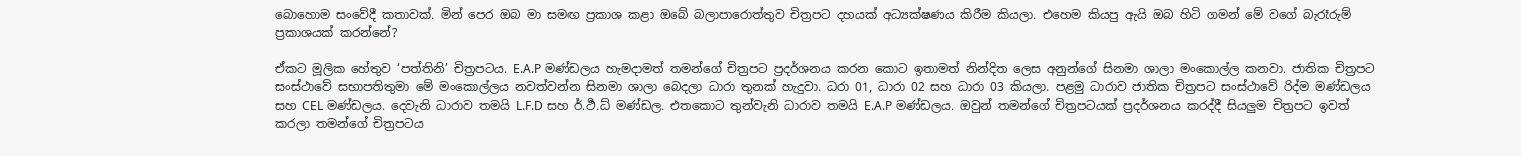බොහොම සංවේදී කතාවක්. මින් පෙර ඔබ මා සමඟ ප්‍රකාශ කළා ඔබේ බලාපාරොත්තුව චිත්‍රපට දහයක් අධ්‍යක්ෂණය කිරීම කියලා. එහෙම කියපු ඇයි ඔබ හිටි ගමන් මේ වගේ බැරෑරුම් ප්‍රකාශයක් කරන්නේ?

ඒකට මූලික හේතුව ‘පත්තිනි’ චිත්‍රපටය. E.A.P මණ්ඩලය හැමදාමත් තමන්ගේ චිත්‍රපට ප්‍රදර්ශනය කරන කොට ඉතාමත් නින්දිත ලෙස අනුන්ගේ සිනමා ශාලා මංකොල්ල කනවා. ජාතික චිත්‍රපට සංස්ථාවේ සභාපතිතුමා මේ මංකොල්ලය නවත්වන්න සිනමා ශාලා බෙදලා ධාරා තුනක් හැදුවා. ධරා 01, ධාරා 02 සහ ධාරා 03 කියලා. පළමු ධාරාව ජාතික චිත්‍රපට සංස්ථාවේ රිද්ම මණ්ඩලය සහ CEL මණ්ඩලය. දෙවැනි ධාරාව තමයි L.F.D සහ ර්.ර්‍ථ.ධ් මණ්ඩල. එතකොට තුන්වැනි ධාරාව තමයි E.A.P මණ්ඩලය. ඔවුන් තමන්ගේ චිත්‍රපටයක් ප්‍රදර්ශනය කරද්දී සියලුම චිත්‍රපට ඉවත් කරලා තමන්ගේ චිත්‍රපටය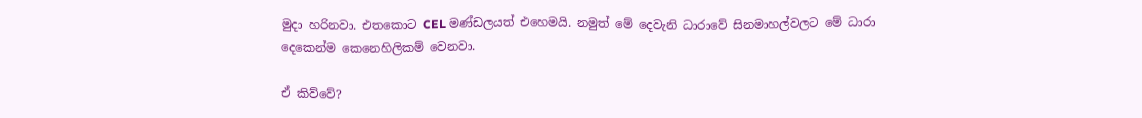මුදා හරිනවා. එතකොට CEL මණ්ඩලයත් එහෙමයි. නමුත් මේ දෙවැනි ධාරාවේ සිනමාහල්වලට මේ ධාරා දෙකෙන්ම කෙනෙහිලිකම් වෙනවා.

ඒ කිව්වේ?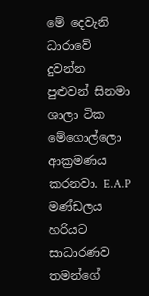මේ දෙවැනි ධාරාවේ දුවන්න පුළුවන් සිනමා ශාලා ටික මේගොල්ලො ආක්‍රමණය කරනවා. E.A.P මණ්ඩලය හරියට සාධාරණව තමන්ගේ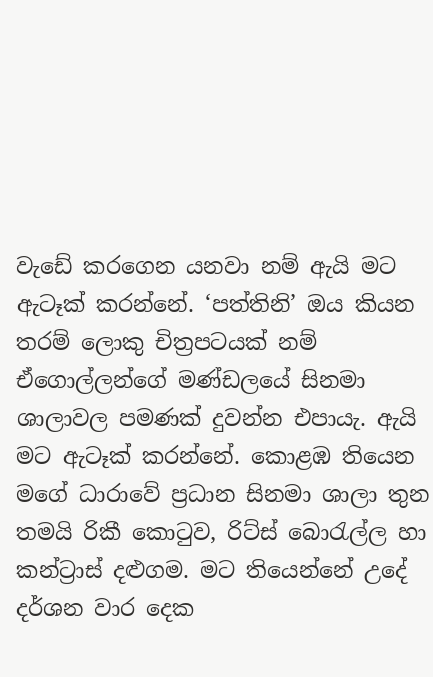වැඩේ කරගෙන යනවා නම් ඇයි මට ඇටෑක් කරන්නේ. ‘පත්තිනි’ ඔය කියන තරම් ලොකු චිත්‍රපටයක් නම් ඒගොල්ලන්ගේ මණ්ඩලයේ සිනමා ශාලාවල පමණක් දුවන්න එපායැ. ඇයි මට ඇටෑක් කරන්නේ. කොළඹ තියෙන මගේ ධාරාවේ ප්‍රධාන සිනමා ශාලා තුන තමයි රිකී කොටුව, රිට්ස් බොරැල්ල හා කන්ට්‍රාස් දළුගම. මට තියෙන්නේ උදේ දර්ශන වාර දෙක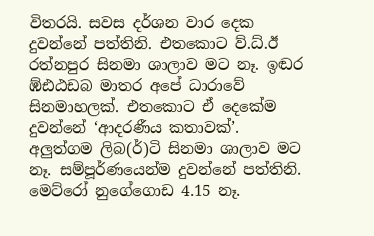විතරයි. සවස දර්ශන වාර දෙක දුවන්නේ පත්තිනි. එතකොට ව්.ධ්.ඊ රත්නපුර සිනමා ශාලාව මට නෑ. ඉඬර ඹ්ඪඨඩබ මාතර අපේ ධාරාවේ සිනමාහලක්. එතකොට ඒ දෙකේම දුවන්නේ ‘ආදරණීය කතාවක්’. අලුත්ගම ලිබ(ර්)ටි සිනමා ශාලාව මට නෑ. සම්පූර්ණයෙන්ම දුවන්නේ පත්තිනි. මෙට්රෝ නුගේගොඩ 4.15 නෑ.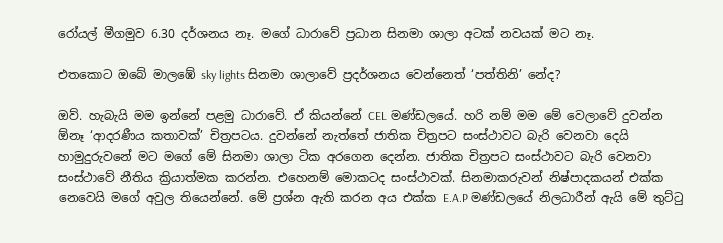රෝයල් මීගමුව 6.30 දර්ශනය නෑ. මගේ ධාරාවේ ප්‍රධාන සිනමා ශාලා අටක් නවයක් මට නෑ.

එතකොට ඔබේ මාලඹේ sky lights සිනමා ශාලාවේ ප්‍රදර්ශනය වෙන්නෙත් ‘පත්තිනි’ නේද?

ඔව්. හැබැයි මම ඉන්නේ පළමු ධාරාවේ. ඒ කියන්නේ CEL මණ්ඩලයේ. හරි නම් මම මේ වෙලාවේ දුවන්න ඕනෑ ‘ආදරණීය කතාවක්’ චිත්‍රපටය. දුවන්නේ නැත්තේ ජාතික චිත්‍රපට සංස්ථාවට බැරි වෙනවා දෙයි හාමුදුරුවනේ මට මගේ මේ සිනමා ශාලා ටික අරගෙන දෙන්න. ජාතික චිත්‍රපට සංස්ථාවට බැරි වෙනවා සංස්ථාවේ නීතිය ක්‍රියාත්මක කරන්න. එහෙනම් මොකටද සංස්ථාවක්. සිනමාකරුවන් නිෂ්පාදකයන් එක්ක නෙවෙයි මගේ අවුල තියෙන්නේ. මේ ප්‍රශ්න ඇති කරන අය එක්ක E.A.P මණ්ඩලයේ නිලධාරීන් ඇයි මේ තුට්ටු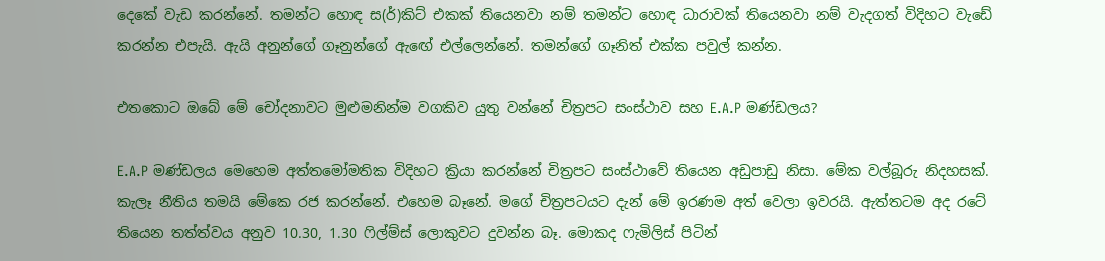දෙකේ වැඩ කරන්නේ. තමන්ට හොඳ ස(ර්)කිට් එකක් තියෙනවා නම් තමන්ට හොඳ ධාරාවක් තියෙනවා නම් වැදගත් විදිහට වැඩේ කරන්න එපැයි. ඇයි අනුන්ගේ ගෑනුන්ගේ ඇඟේ එල්ලෙන්නේ. තමන්ගේ ගෑනිත් එක්ක පවුල් කන්න.

එතකොට ඔබේ මේ චෝදනාවට මුළුමනින්ම වගකිව යුතු වන්නේ චිත්‍රපට සංස්ථාව සහ E.A.P මණ්ඩලය?

E.A.P මණ්ඩලය මෙහෙම අත්තමෝමතික විදිහට ක්‍රියා කරන්නේ චිත්‍රපට සංස්ථාවේ තියෙන අඩුපාඩු නිසා. මේක වල්බූරු නිදහසක්. කැලෑ නීතිය තමයි මේකෙ රජ කරන්නේ. එහෙම බෑනේ. මගේ චිත්‍රපටයට දැන් මේ ඉරණම අත් වෙලා ඉවරයි. ඇත්තටම අද රටේ තියෙන තත්ත්වය අනුව 10.30, 1.30 ෆිල්ම්ස් ලොකුවට දුවන්න බෑ. මොකද ෆැමිලිස් පිටින්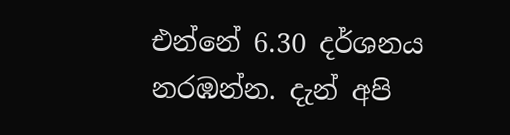එන්නේ 6.30 දර්ශනය නරඹන්න. දැන් අපි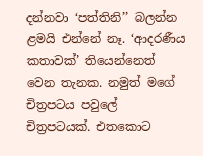දන්නවා ‘පත්තිනි’’ බලන්න ළමයි එන්නේ නෑ. ‘ආදරණීය කතාවක්’ තියෙන්නෙත් වෙන තැනක. නමුත් මගේ චිත්‍රපටය පවුලේ චිත්‍රපටයක්. එතකොට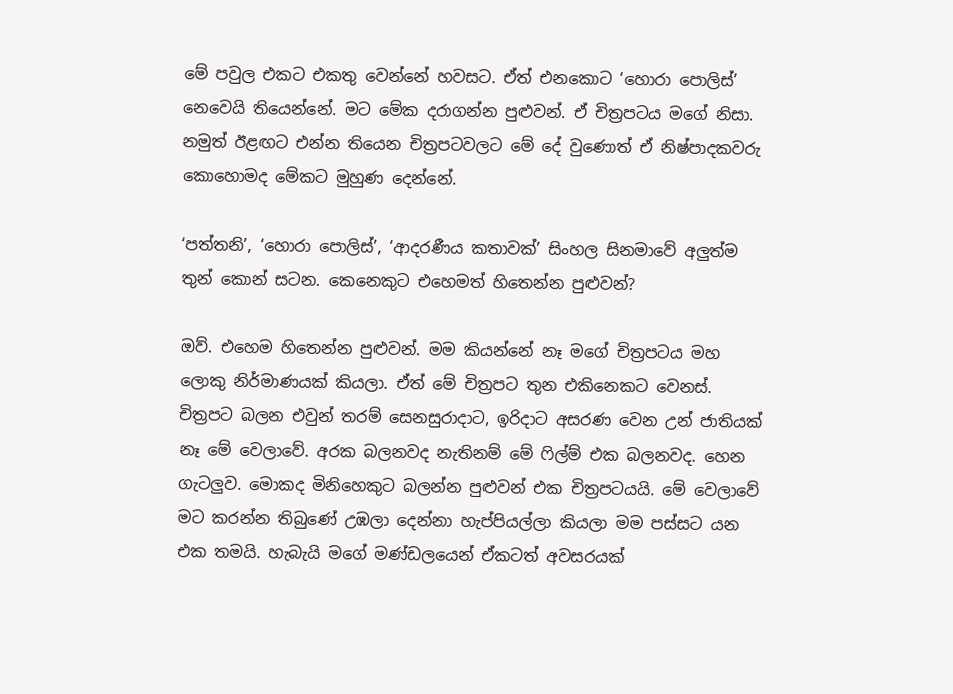මේ පවුල එකට එකතු වෙන්නේ හවසට. ඒත් එනකොට ‘හොරා පොලිස්’ නෙවෙයි තියෙන්නේ. මට මේක දරාගන්න පුළුවන්. ඒ චිත්‍රපටය මගේ නිසා. නමුත් ඊළඟට එන්න තියෙන චිත්‍රපටවලට මේ දේ වුණොත් ඒ නිෂ්පාදකවරු කොහොමද මේකට මුහුණ දෙන්නේ.

‘පත්තනි’, ‘හොරා පොලිස්’, ‘ආදරණීය කතාවක්’ සිංහල සිනමාවේ අලුත්ම තුන් කොන් සටන. කෙනෙකුට එහෙමත් හිතෙන්න පුළුවන්?

ඔව්. එහෙම හිතෙන්න පුළුවන්. මම කියන්නේ නෑ මගේ චිත්‍රපටය මහ ලොකු නිර්මාණයක් කියලා. ඒත් මේ චිත්‍රපට තුන එකිනෙකට වෙනස්. චිත්‍රපට බලන එවුන් තරම් සෙනසුරාදාට, ඉරිදාට අසරණ වෙන උන් ජාතියක් නෑ මේ වෙලාවේ. අරක බලනවද නැතිනම් මේ ෆිල්ම් එක බලනවද. හෙන ගැටලුව. මොකද මිනිහෙකුට බලන්න පුළුවන් එක චිත්‍රපටයයි. මේ වෙලාවේ මට කරන්න තිබුණේ උඹලා දෙන්නා හැප්පියල්ලා කියලා මම පස්සට යන එක තමයි. හැබැයි මගේ මණ්ඩලයෙන් ඒකටත් අවසරයක්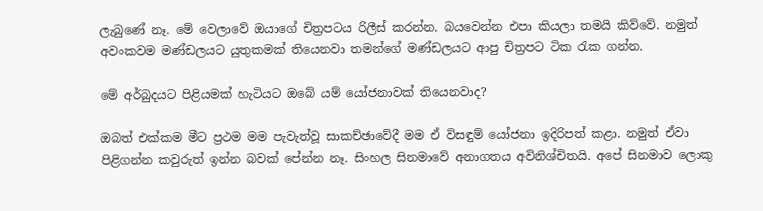ලැබුණේ නෑ. මේ වෙලාවේ ඔයාගේ චිත්‍රපටය රිලීස් කරන්න. බයවෙන්න එපා කියලා තමයි කිව්වේ. නමුත් අවංකවම මණ්ඩලයට යුතුකමක් තියෙනවා තමන්ගේ මණ්ඩලයට ආපු චිත්‍රපට ටික රැක ගන්න.

මේ අර්බුදයට පිළියමක් හැටියට ඔබේ යම් යෝජනාවක් තියෙනවාද?

ඔබත් එක්කම මීට ප්‍රථම මම පැවැත්වූ සාකච්ඡාවේදී මම ඒ විසඳුම් යෝජනා ඉදිරිපත් කළා. නමුත් ඒවා පිළිගන්න කවුරුත් ඉන්න බවක් පේන්න නෑ. සිංහල සිනමාවේ අනාගතය අවිනිශ්චිතයි. අපේ සිනමාව ලොකු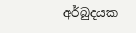අර්බුදයක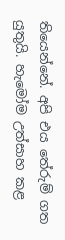තියෙන්නේ. අපි එය තේරුම් ගත යුතුයි. හැමෝම උත්සාහ කළ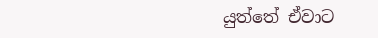යුත්තේ ඒවාට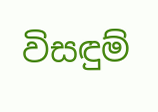විසඳුම්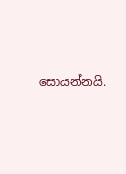සොයන්නයි.